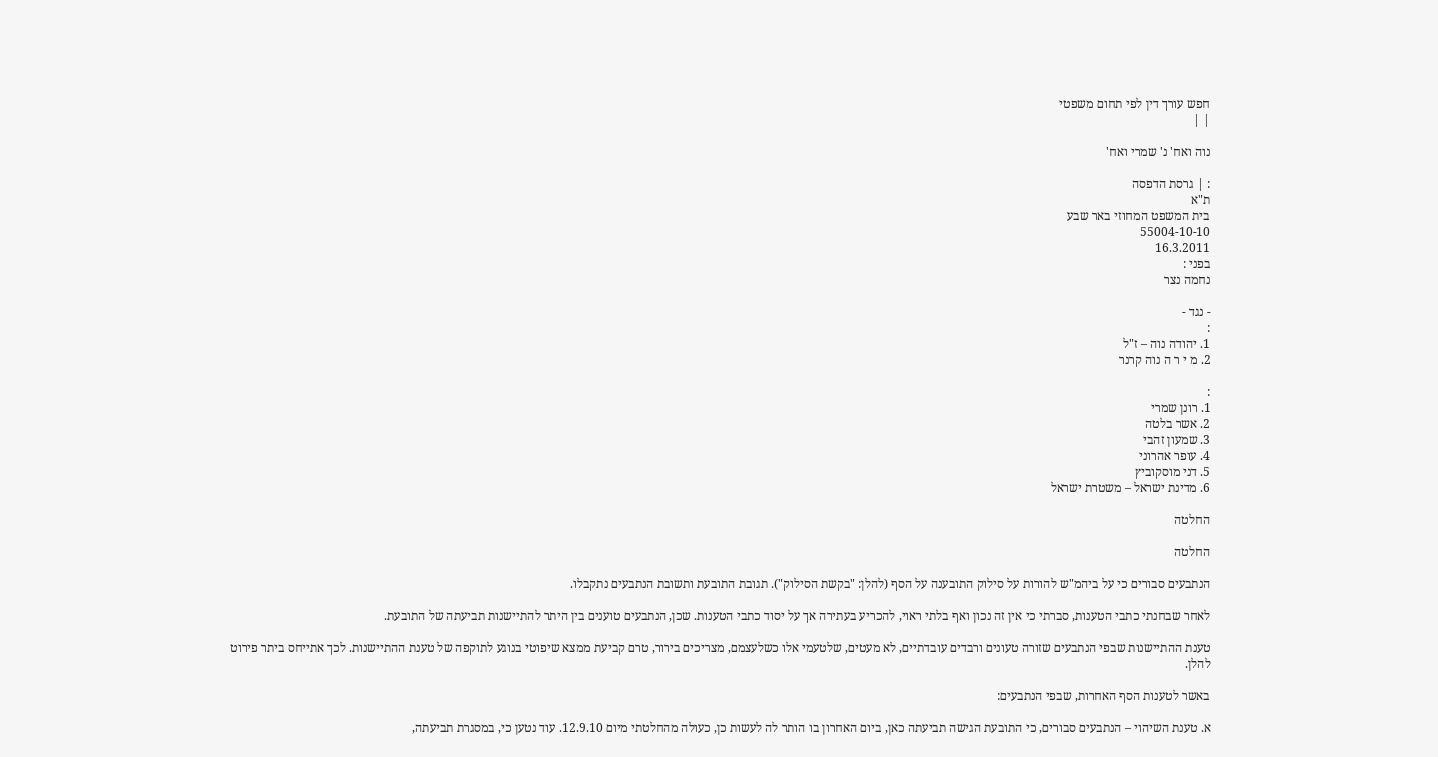חפש עורך דין לפי תחום משפטי
| |

נוה ואח' נ' שמרי ואח'

: | גרסת הדפסה
ת"א
בית המשפט המחוזי באר שבע
55004-10-10
16.3.2011
בפני :
נחמה נצר

- נגד -
:
1. יהודה נוה – ז"ל
2. מ י ר ה נוה קרנר

:
1. רונן שמרי
2. אשר בלטה
3. שמעון זהבי
4. עופר אהרוני
5. דני מוסקוביץ
6. מדינת ישראל – משטרת ישראל

החלטה

החלטה

הנתבעים סבורים כי על ביהמ"ש להורות על סילוק התובענה על הסף (להלן: "בקשת הסילוק"). תגובת התובעת ותשובת הנתבעים נתקבלו.

לאחר שבחנתי כתבי הטענות, סברתי כי אין זה נכון ואף בלתי ראוי, להכריע בעתירה אך על יסוד כתבי הטענות. שכן, הנתבעים טוענים בין היתר להתיישנות תביעתה של התובעת.

טענת ההתיישנות שבפי הנתבעים שזורה טעונים ורבדים עובדתיים, לא מעטים, שלטעמי אלו כשלעצמם, מצריכים בירור, טרם קביעת ממצא שיפוטי בנוגע לתוקפה של טענת ההתיישנות. לכך אתייחס ביתר פירוט להלן.

באשר לטענות הסף האחרות, שבפי הנתבעים:

א. טענת השיהוי – הנתבעים סבורים, כי התובעת הגישה תביעתה כאן, ביום האחרון בו הותר לה לעשות כן, כעולה מהחלטתי מיום 12.9.10. עוד נטען כי, במסגרת תביעתה,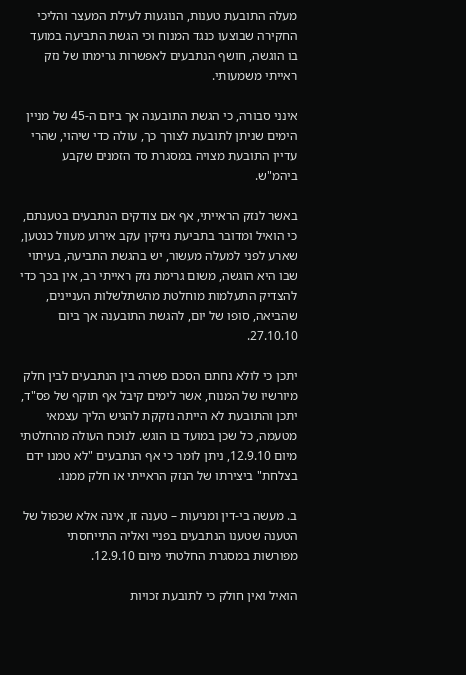מעלה התובעת טענות, הנוגעות לעילת המעצר והליכי החקירה שבוצעו כנגד המנוח וכי הגשת התביעה במועד בו הוגשה, חושף הנתבעים לאפשרות גרימתו של נזק ראייתי משמעותי.

אינני סבורה, כי הגשת התובענה אך ביום ה-45 של מניין הימים שניתן לתובעת לצורך כך, עולה כדי שיהוי, שהרי עדיין התובעת מצויה במסגרת סד הזמנים שקבע ביהמ"ש.

באשר לנזק הראייתי, אף אם צודקים הנתבעים בטענתם, כי הואיל ומדובר בתביעת נזיקין עקב אירוע מעוול כנטען, שארע לפני למעלה מעשור, יש בהגשת התביעה, בעיתוי שבו היא הוגשה, משום גרימת נזק ראייתי רב, אין בכך כדי להצדיק התעלמות מוחלטת מהשתלשלות העניינים, שהביאה, סופו של יום, להגשת התובענה אך ביום 27.10.10.

יתכן כי לולא נחתם הסכם פשרה בין הנתבעים לבין חלק מיורשיו של המנוח, אשר לימים קיבל אף תוקף של פס"ד, יתכן והתובעת לא הייתה נזקקת להגיש הליך עצמאי מטעמה, כל שכן במועד בו הוגש. לנוכח העולה מהחלטתי מיום 12.9.10, ניתן לומר כי אף הנתבעים "לא טמנו ידם בצלחת" ביצירתו של הנזק הראייתי או חלק ממנו.

ב. מעשה בי-דין ומניעות – טענה זו, אינה אלא שכפול של הטענה שטענו הנתבעים בפניי ואליה התייחסתי מפורשות במסגרת החלטתי מיום 12.9.10.

הואיל ואין חולק כי לתובעת זכויות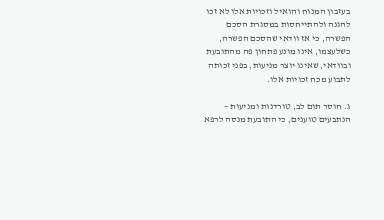בעזבון המנוח והואיל וזכויות אלו לא זכו להגנה ולהתייחסות במסגרת הסכם הפשרה, כי אז וודאי שהסכם הפשרה, כשלעצמו, אינו מונע פתחון פה מהתובעת ובוודאי, שאינו יוצר מניעות, בפני זכותה לתבוע מכח זכויות אלו.

ג. חוסר תום לב, טורדנות ומניעות – הנתבעים טוענים, כי התובעת מנסה לרפא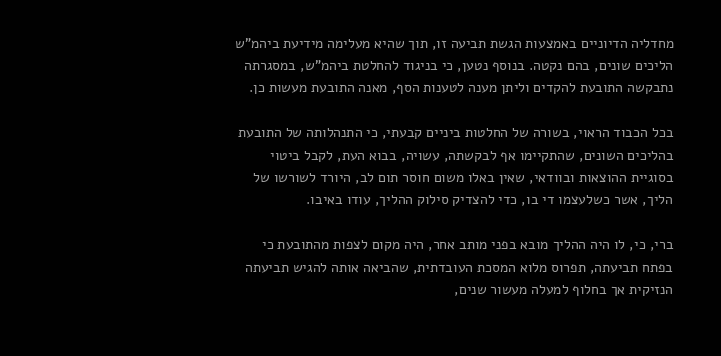מחדליה הדיוניים באמצעות הגשת תביעה זו, תוך שהיא מעלימה מידיעת ביהמ"ש הליכים שונים, בהם נקטה. בנוסף נטען, כי בניגוד להחלטת ביהמ"ש, במסגרתה נתבקשה התובעת להקדים וליתן מענה לטענות הסף, מאנה התובעת מעשות כן.

בכל הכבוד הראוי, בשורה של החלטות ביניים קבעתי, כי התנהלותה של התובעת בהליכים השונים, שהתקיימו אף לבקשתה, עשויה, בבוא העת, לקבל ביטוי בסוגיית ההוצאות ובוודאי, שאין באלו משום חוסר תום לב, היורד לשורשו של הליך, אשר כשלעצמו די בו, כדי להצדיק סילוק ההליך, עודו באיבו.

ברי, כי, לו היה ההליך מובא בפני מותב אחר, היה מקום לצפות מהתובעת כי בפתח תביעתה, תפרוס מלוא המסכת העובדתית, שהביאה אותה להגיש תביעתה הנזיקית אך בחלוף למעלה מעשור שנים,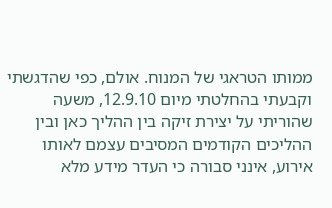ממותו הטראגי של המנוח. אולם, כפי שהדגשתי וקבעתי בהחלטתי מיום 12.9.10, משעה שהוריתי על יצירת זיקה בין ההליך כאן ובין ההליכים הקודמים המסיבים עצמם לאותו אירוע, אינני סבורה כי העדר מידע מלא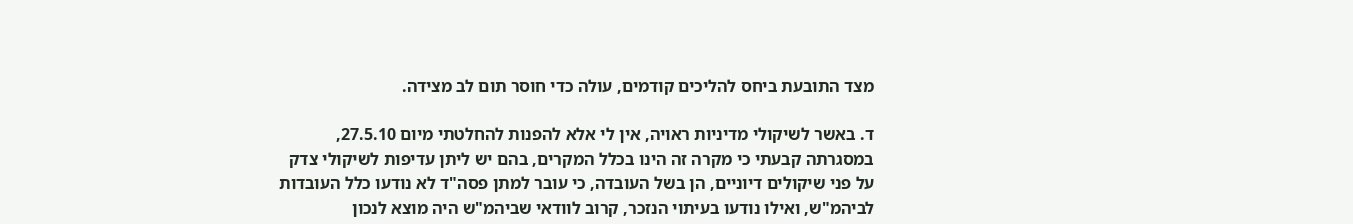מצד התובעת ביחס להליכים קודמים, עולה כדי חוסר תום לב מצידה.

ד. באשר לשיקולי מדיניות ראויה, אין לי אלא להפנות להחלטתי מיום 27.5.10, במסגרתה קבעתי כי מקרה זה הינו בכלל המקרים, בהם יש ליתן עדיפות לשיקולי צדק על פני שיקולים דיוניים, הן בשל העובדה, כי עובר למתן פסה"ד לא נודעו כלל העובדות לביהמ"ש, ואילו נודעו בעיתוי הנזכר, קרוב לוודאי שביהמ"ש היה מוצא לנכון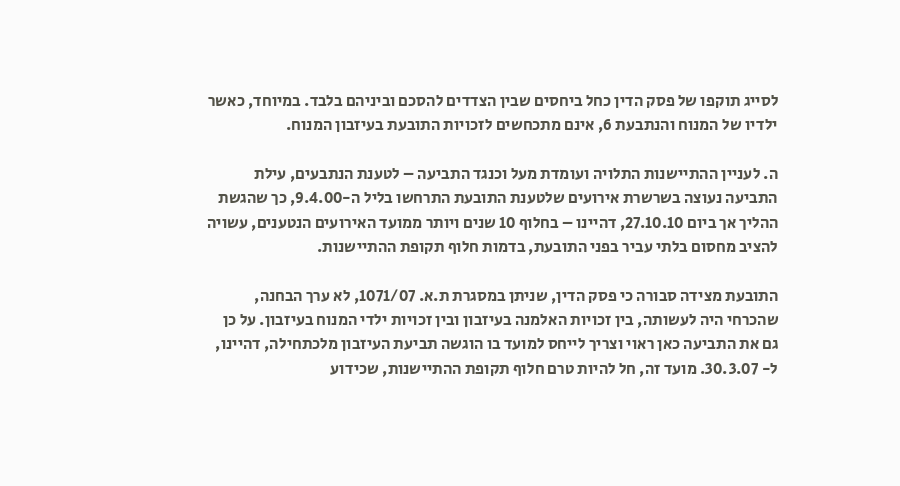לסייג תוקפו של פסק הדין כחל ביחסים שבין הצדדים להסכם וביניהם בלבד. במיוחד, כאשר ילדיו של המנוח והנתבעת 6, אינם מתכחשים לזכויות התובעת בעיזבון המנוח.

ה. לעניין ההתיישנות התלויה ועומדת מעל וכנגד התביעה – לטענת הנתבעים, עילת התביעה נעוצה בשרשרת אירועים שלטענת התובעת התרחשו בליל ה-9.4.00, כך שהגשת ההליך אך ביום 27.10.10, דהיינו – בחלוף 10 שנים ויותר ממועד האירועים הנטענים, עשויה להציב מחסום בלתי עביר בפני התובעת, בדמות חלוף תקופת ההתיישנות.

התובעת מצידה סבורה כי פסק הדין, שניתן במסגרת ת.א. 1071/07, לא ערך הבחנה, שהכרחי היה לעשותה, בין זכויות האלמנה בעיזבון ובין זכויות ילדי המנוח בעיזבון. על כן גם את התביעה כאן ראוי וצריך לייחס למועד בו הוגשה תביעת העיזבון מלכתחילה, דהיינו, ל- 30.3.07. מועד זה, חל להיות טרם חלוף תקופת ההתיישנות, שכידוע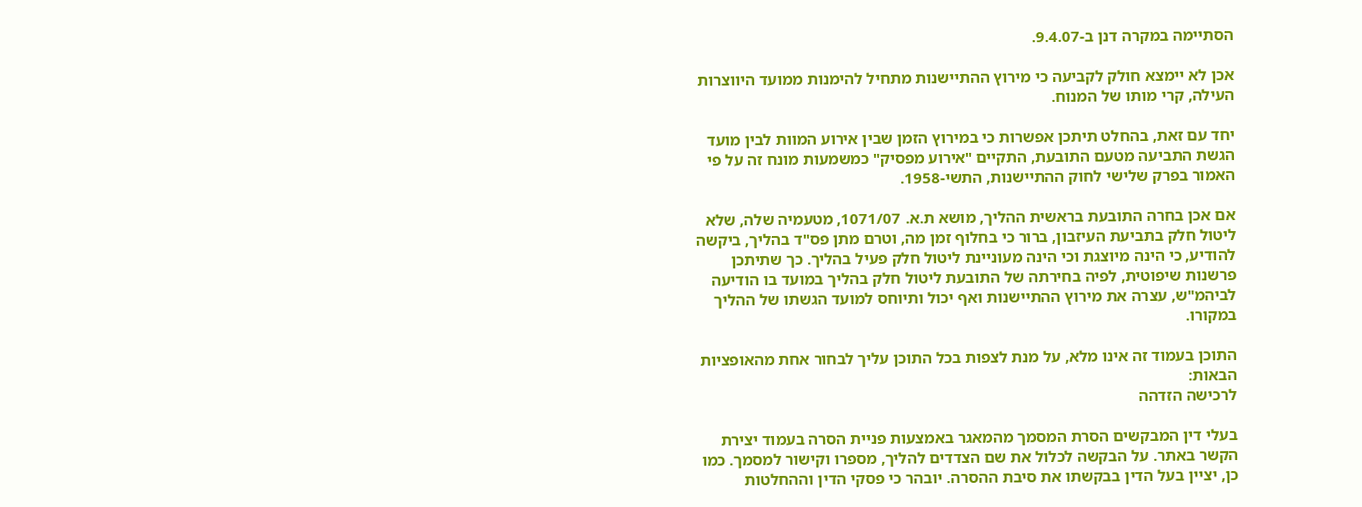הסתיימה במקרה דנן ב-9.4.07.

אכן לא יימצא חולק לקביעה כי מירוץ ההתיישנות מתחיל להימנות ממועד היווצרות העילה, קרי מותו של המנוח.

יחד עם זאת, בהחלט תיתכן אפשרות כי במירוץ הזמן שבין אירוע המוות לבין מועד הגשת התביעה מטעם התובעת, התקיים "אירוע מפסיק" כמשמעות מונח זה על פי האמור בפרק שלישי לחוק ההתיישנות, התשי-1958.

אם אכן בחרה התובעת בראשית ההליך, מושא ת.א. 1071/07, מטעמיה שלה, שלא ליטול חלק בתביעת העיזבון, ברור כי בחלוף זמן מה, וטרם מתן פס"ד בהליך, ביקשה להודיע, כי הינה מיוצגת וכי הינה מעוניינת ליטול חלק פעיל בהליך. כך שתיתכן פרשנות שיפוטית, לפיה בחירתה של התובעת ליטול חלק בהליך במועד בו הודיעה לביהמ"ש, עצרה את מירוץ ההתיישנות ואף יכול ותיוחס למועד הגשתו של ההליך במקורו.

התוכן בעמוד זה אינו מלא, על מנת לצפות בכל התוכן עליך לבחור אחת מהאופציות הבאות:
לרכישה הזדהה

בעלי דין המבקשים הסרת המסמך מהמאגר באמצעות פניית הסרה בעמוד יצירת הקשר באתר. על הבקשה לכלול את שם הצדדים להליך, מספרו וקישור למסמך. כמו כן, יציין בעל הדין בבקשתו את סיבת ההסרה. יובהר כי פסקי הדין וההחלטות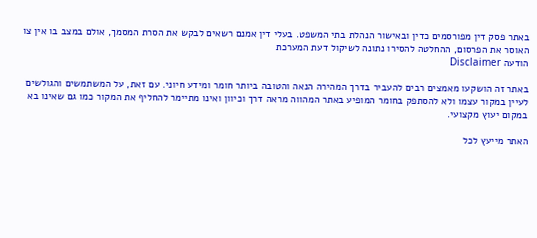באתר פסק דין מפורסמים כדין ובאישור הנהלת בתי המשפט. בעלי דין אמנם רשאים לבקש את הסרת המסמך, אולם במצב בו אין צו האוסר את הפרסום, ההחלטה להסירו נתונה לשיקול דעת המערכת
הודעה Disclaimer

באתר זה הושקעו מאמצים רבים להעביר בדרך המהירה הנאה והטובה ביותר חומר ומידע חיוני. עם זאת, על המשתמשים והגולשים לעיין במקור עצמו ולא להסתפק בחומר המופיע באתר המהווה מראה דרך וכיוון ואינו מתיימר להחליף את המקור כמו גם שאינו בא במקום יעוץ מקצועי.

האתר מייעץ לכל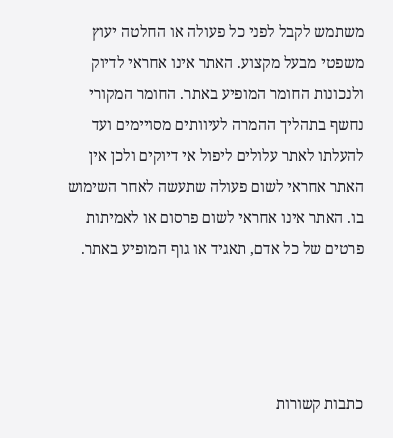משתמש לקבל לפני כל פעולה או החלטה יעוץ משפטי מבעל מקצוע. האתר אינו אחראי לדיוק ולנכונות החומר המופיע באתר. החומר המקורי נחשף בתהליך ההמרה לעיוותים מסויימים ועד להעלתו לאתר עלולים ליפול אי דיוקים ולכן אין האתר אחראי לשום פעולה שתעשה לאחר השימוש בו. האתר אינו אחראי לשום פרסום או לאמיתות פרטים של כל אדם, תאגיד או גוף המופיע באתר.




כתבות קשורות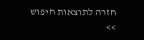חזרה לתוצאות חיפוש >>